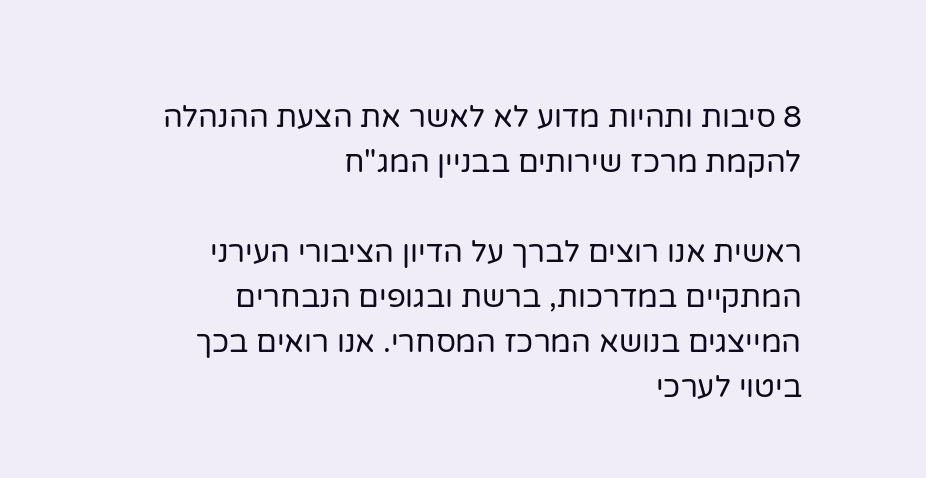8 סיבות ותהיות מדוע לא לאשר את הצעת ההנהלה להקמת מרכז שירותים בבניין המג"ח

ראשית אנו רוצים לברך על הדיון הציבורי העירני המתקיים במדרכות, ברשת ובגופים הנבחרים המייצגים בנושא המרכז המסחרי. אנו רואים בכך ביטוי לערכי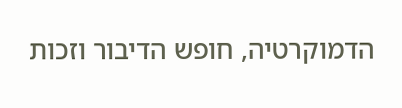הדמוקרטיה, חופש הדיבור וזכות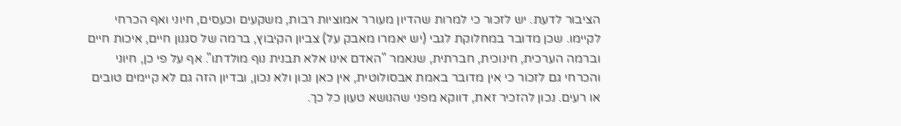הציבור לדעת. יש לזכור כי למרות שהדיון מעורר אמוציות רבות, משקעים וכעסים, חיוני ואף הכרחי לקיימו. שכן מדובר במחלוקת לגבי (יש יאמרו מאבק על) צביון הקיבוץ, ברמה של סגנון חיים, איכות חיים וברמה הערכית, חינוכית, חברתית, שנאמר "האדם אינו אלא תבנית נוף מולדתו". אף על פי כן, חיוני והכרחי גם לזכור כי אין מדובר באמת אבסולוטית, אין כאן נכון ולא נכון, ובדיון הזה גם לא קיימים טובים או רעים. נכון להזכיר זאת, דווקא מפני שהנושא טעון כל כך.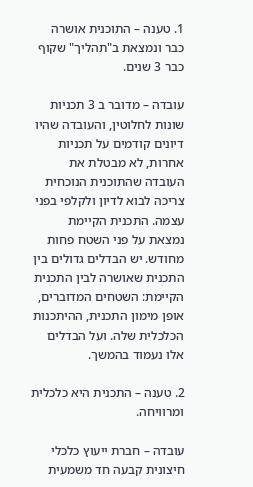1. טענה – התוכנית אושרה כבר ונמצאת ב"תהליך" שקוף כבר 3 שנים.

עובדה – מדובר ב 3 תכניות שונות לחלוטין, והעובדה שהיו דיונים קודמים על תכניות אחרות, לא מבטלת את העובדה שהתוכנית הנוכחית צריכה לבוא לדיון ולקלפי בפני עצמה. התכנית הקיימת נמצאת על פני השטח פחות מחודש. יש הבדלים גדולים בין התכנית שאושרה לבין התכנית הקיימת: השטחים המדוברים, אופן מימון התכנית, ההיתכנות הכלכלית שלה. ועל הבדלים אלו נעמוד בהמשך.

2. טענה – התכנית היא כלכלית ומרוויחה.

עובדה – חברת ייעוץ כלכלי חיצונית קבעה חד משמעית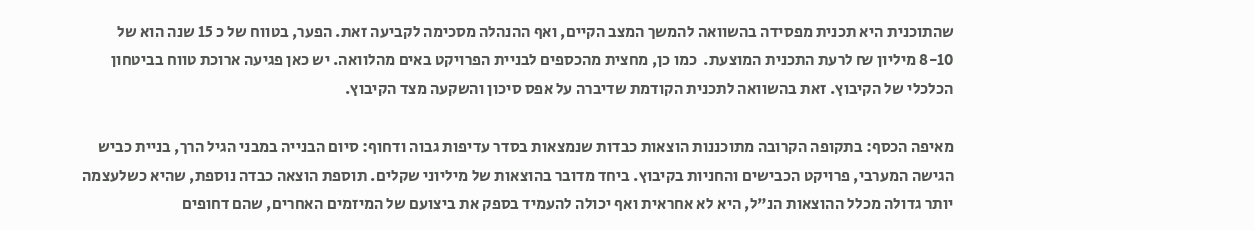שהתוכנית היא תכנית מפסידה בהשוואה להמשך המצב הקיים, ואף ההנהלה מסכימה לקביעה זאת. הפער, בטווח של כ 15 שנה הוא של 8-10 מיליון ₪ לרעת התכנית המוצעת.  כמו כן, מחצית מהכספים לבניית הפרויקט באים מהלוואה. יש כאן פגיעה ארוכת טווח בביטחון הכלכלי של הקיבוץ. זאת בהשוואה לתכנית הקודמת שדיברה על אפס סיכון והשקעה מצד הקיבוץ.

מאיפה הכסף: בתקופה הקרובה מתוכננות הוצאות כבדות שנמצאות בסדר עדיפות גבוה ודחוף: סיום הבנייה במבני הגיל הרך, בניית כביש הגישה המערבי, פרויקט הכבישים והחניות בקיבוץ. ביחד מדובר בהוצאות של מיליוני שקלים. תוספת הוצאה כבדה נוספת, שהיא כשלעצמה יותר גדולה מכלל ההוצאות הנ"ל, היא לא אחראית ואף יכולה להעמיד בספק את ביצועם של המיזמים האחרים, שהם דחופים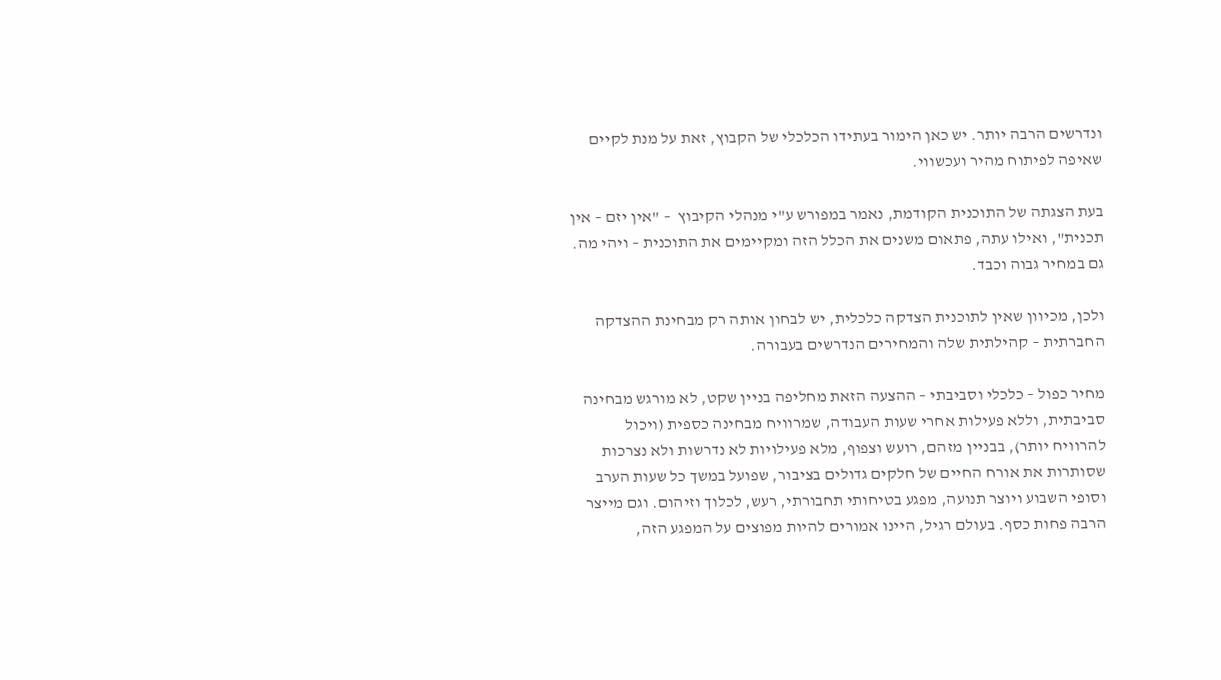ונדרשים הרבה יותר. יש כאן הימור בעתידו הכלכלי של הקבוץ, זאת על מנת לקיים שאיפה לפיתוח מהיר ועכשווי.

בעת הצגתה של התוכנית הקודמת, נאמר במפורש ע"י מנהלי הקיבוץ  – "אין יזם – אין תכנית", ואילו עתה, פתאום משנים את הכלל הזה ומקיימים את התוכנית – ויהי מה. גם במחיר גבוה וכבד.

ולכן, מכיוון שאין לתוכנית הצדקה כלכלית, יש לבחון אותה רק מבחינת ההצדקה החברתית – קהילתית שלה והמחירים הנדרשים בעבורה.

מחיר כפול – כלכלי וסביבתי – ההצעה הזאת מחליפה בניין שקט, לא מורגש מבחינה סביבתית, וללא פעילות אחרי שעות העבודה, שמרוויח מבחינה כספית (ויכול להרוויח יותר), בבניין מזהם, רועש וצפוף, מלא פעילויות לא נדרשות ולא נצרכות שסותרות את אורח החיים של חלקים גדולים בציבור, שפועל במשך כל שעות הערב וסופי השבוע ויוצר תנועה, מפגע בטיחותי תחבורתי, רעש, לכלוך וזיהום. וגם מייצר הרבה פחות כסף. בעולם רגיל, היינו אמורים להיות מפוצים על המפגע הזה,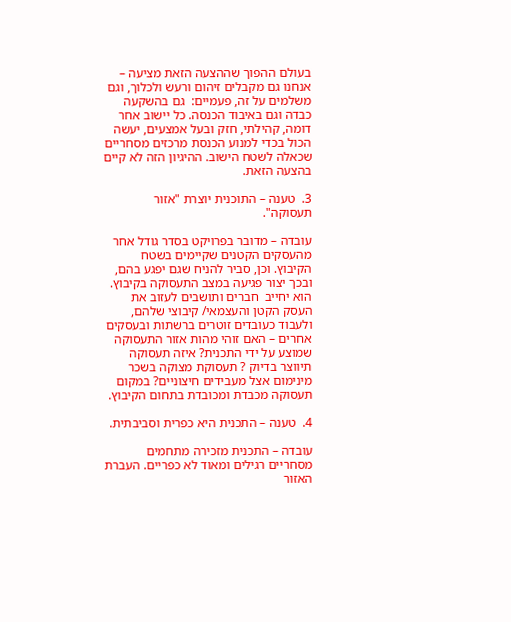בעולם ההפוך שההצעה הזאת מציעה –  אנחנו גם מקבלים זיהום ורעש ולכלוך, וגם משלמים על זה, פעמיים:  גם בהשקעה כבדה וגם באיבוד הכנסה. כל יישוב אחר דומה, קהילתי, חזק ובעל אמצעים, יעשה הכול בכדי למנוע הכנסת מרכזים מסחריים שכאלה לשטח הישוב. ההיגיון הזה לא קיים בהצעה הזאת.

3.  טענה – התוכנית יוצרת "אזור תעסוקה".

עובדה – מדובר בפרויקט בסדר גודל אחר מהעסקים הקטנים שקיימים בשטח הקיבוץ. וכן, סביר להניח שגם יפגע בהם, ובכך יצור פגיעה במצב התעסוקה בקיבוץ. הוא יחייב  חברים ותושבים לעזוב את העסק הקטן והעצמאי/ קיבוצי שלהם, ולעבוד כעובדים זוטרים ברשתות ובעסקים אחרים – האם זוהי מהות אזור התעסוקה שמוצע על ידי התכנית? איזה תעסוקה תיווצר בדיוק ? תעסוקת מצוקה בשכר מינימום אצל מעבידים חיצוניים? במקום תעסוקה מכבדת ומכובדת בתחום הקיבוץ.

4.  טענה – התכנית היא כפרית וסביבתית.

עובדה – התכנית מזכירה מתחמים מסחריים רגילים ומאוד לא כפריים. העברת האזור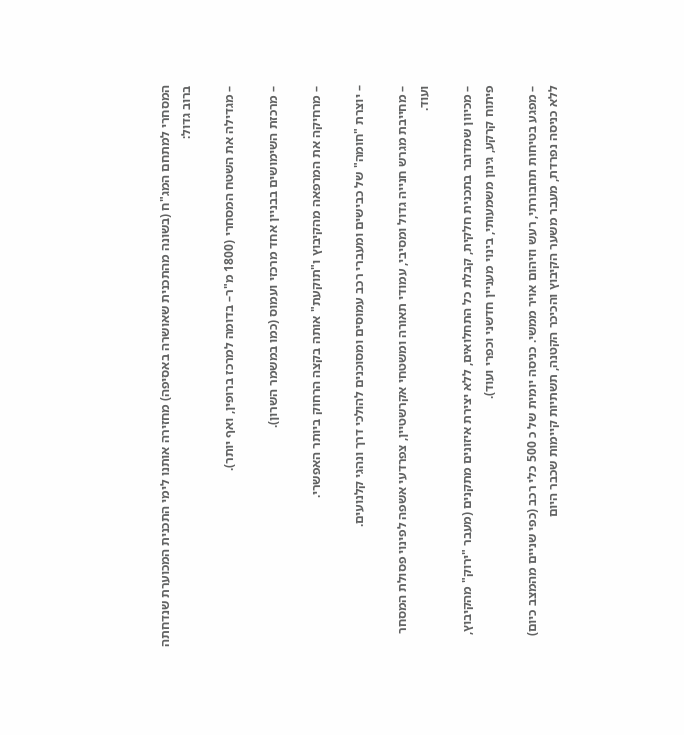המסחרי למתחם המג"ח (בשונה מהתכנית שאושרה באסיפה) מחזירה אותנו לימי התכנית המכוערת שנדחתה ברוב גדול:

– מגדילה את השטח המסחרי (1800 מ"ר– בדומה למרכז ברופין, ואף יותר).

– מרכזת השימושים בבניין אחד מרכזי ועמוס (כמו במשמר השרון).

– מרחיקה את המרפאה מהקיבוץ ו"תוקעת" אותה בקצה הרחוק ביותר האפשרי.

– יוצרת "חומה" של כבישים ומעברי רכב עמוסים ומסוכנים להולכי דרך ונהגי קלנועים.

– מחייבת מגרש חנייה גדול ומסיבי, עמודי תאורה ומשטחי אקרשטיין, צפרדעי אשפה לפינוי פסולת המסחר ועוד.

– מכיוון שמדובר בתכנית חלקית, קבלת כל התחלואים, ללא יצירת איזונים מתקנים (מעבר "ירוק" מהקיבוץ, פיתוח קרקע, גינון משמעותי, בינוי מעניין חדשני וכפרי ועוד).

– מפגע בטיחות תחבורתי, רעש וזיהום אויר ממשי. כניסה יומית של כ 500 כלי רכב (כפי שניים מהמצב כיום) ללא כניסה נפרדת, מעבר משער הקיבוץ והכיכר הקטנה, תשתיות קיימות שכבר היום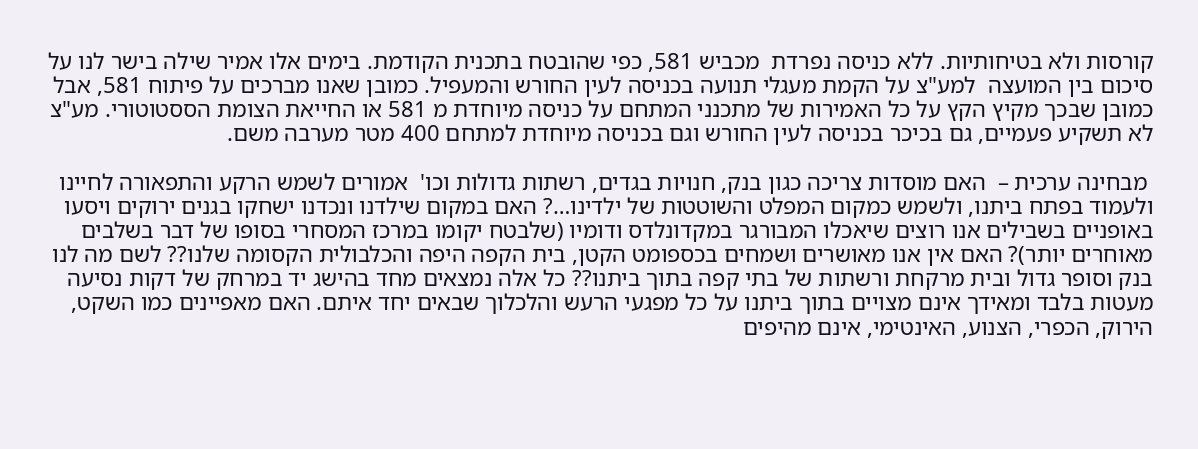קורסות ולא בטיחותיות. ללא כניסה נפרדת  מכביש 581, כפי שהובטח בתכנית הקודמת. בימים אלו אמיר שילה בישר לנו על סיכום בין המועצה  למע"צ על הקמת מעגלי תנועה בכניסה לעין החורש והמעפיל. כמובן שאנו מברכים על פיתוח 581, אבל כמובן שבכך מקיץ הקץ על כל האמירות של מתכנני המתחם על כניסה מיוחדת מ 581 או החייאת הצומת הססטוטורי. מע"צ לא תשקיע פעמיים, גם בכיכר בכניסה לעין החורש וגם בכניסה מיוחדת למתחם 400 מטר מערבה משם.

 מבחינה ערכית –  האם מוסדות צריכה כגון בנק, חנויות בגדים, רשתות גדולות וכו'  אמורים לשמש הרקע והתפאורה לחיינו ולעמוד בפתח ביתנו, ולשמש כמקום המפלט והשוטטות של ילדינו…? האם במקום שילדנו ונכדנו ישחקו בגנים ירוקים ויסעו באופניים בשבילים אנו רוצים שיאכלו המבורגר במקדונלדס ודומיו (שלבטח יקומו במרכז המסחרי בסופו של דבר בשלבים מאוחרים יותר)? האם אין אנו מאושרים ושמחים בכספומט הקטן, בית הקפה היפה והכלבולית הקסומה שלנו?? לשם מה לנו בנק וסופר גדול ובית מרקחת ורשתות של בתי קפה בתוך ביתנו?? כל אלה נמצאים מחד בהישג יד במרחק של דקות נסיעה מעטות בלבד ומאידך אינם מצויים בתוך ביתנו על כל מפגעי הרעש והלכלוך שבאים יחד איתם. האם מאפיינים כמו השקט, הירוק, הכפרי, הצנוע, האינטימי, אינם מהיפים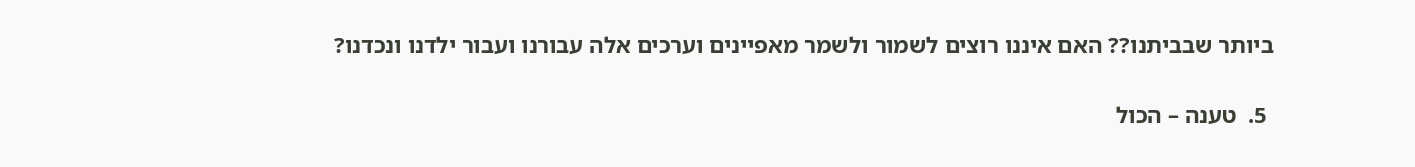ביותר שבביתנו?? האם איננו רוצים לשמור ולשמר מאפיינים וערכים אלה עבורנו ועבור ילדנו ונכדנו?

 5.  טענה – הכול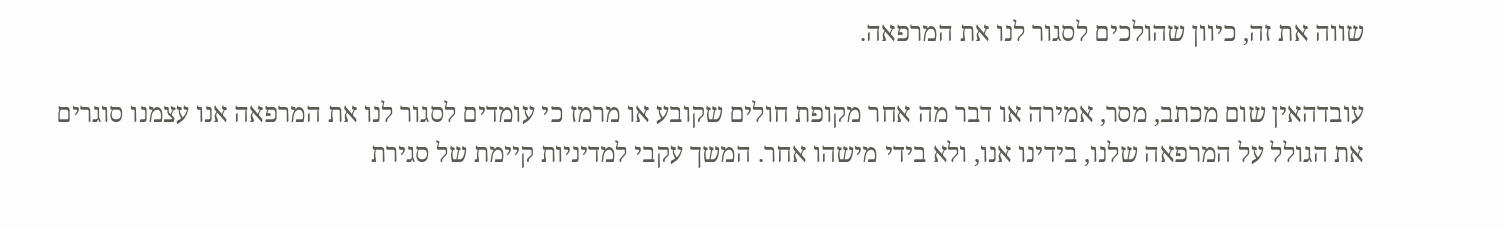שווה את זה, כיוון שהולכים לסגור לנו את המרפאה.

עובדהאין שום מכתב, מסר, אמירה או דבר מה אחר מקופת חולים שקובע או מרמז כי עומדים לסגור לנו את המרפאה אנו עצמנו סוגרים את הגולל על המרפאה שלנו, בידינו אנו, ולא בידי מישהו אחר. המשך עקבי למדיניות קיימת של סגירת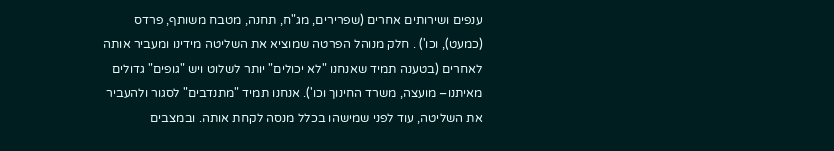ענפים ושירותים אחרים (שפרירים, מג"ח, תחנה, מטבח משותף, פרדס (כמעט), וכו') . חלק מנוהל הפרטה שמוציא את השליטה מידינו ומעביר אותה לאחרים (בטענה תמיד שאנחנו "לא יכולים" יותר לשלוט ויש "גופים" גדולים מאיתנו– מועצה, משרד החינוך וכו'). אנחנו תמיד "מתנדבים" לסגור ולהעביר את השליטה, עוד לפני שמישהו בכלל מנסה לקחת אותה. ובמצבים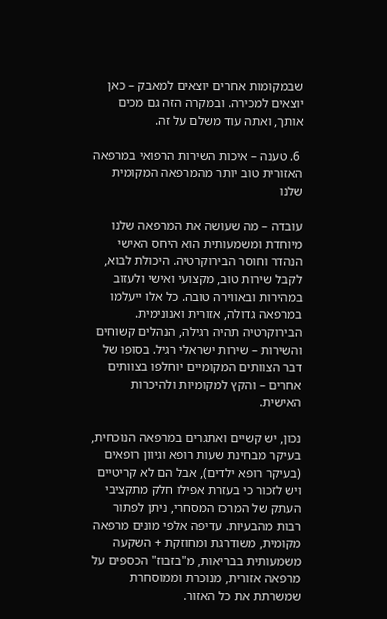שבמקומות אחרים יוצאים למאבק – כאן יוצאים למכירה. ובמקרה הזה גם מכים אותך, ואתה עוד משלם על זה.

 6. טענה – איכות השירות הרפואי במרפאה האזורית טוב יותר מהמרפאה המקומית שלנו

עובדה – מה שעושה את המרפאה שלנו מיוחדת ומשמעותית הוא היחס האישי הנהדר וחוסר הבירוקרטיה. היכולת לבוא, לקבל שירות טוב, מקצועי ואישי ולעזוב במהירות ובאווירה טובה. כל אלו ייעלמו במרפאה גדולה, אזורית ואנונימית. הבירוקרטיה תהיה רגילה, הנהלים קשוחים והשירות – שירות ישראלי רגיל. בסופו של דבר הצוותים המקומיים יוחלפו בצוותים אחרים – והקץ למקומיות ולהיכרות האישית.

נכון, יש קשיים ואתגרים במרפאה הנוכחית, בעיקר מבחינת שעות רופא וגיוון רופאים (בעיקר רופא ילדים), אבל הם לא קריטיים ויש לזכור כי בעזרת אפילו חלק מתקציבי העתק של המרכז המסחרי, ניתן לפתור רבות מהבעיות. עדיפה אלפי מונים מרפאה מקומית, משודרגת ומחוזקת + השקעה משמעותית בבריאות, מ"בזבוז" הכספים על מרפאה אזורית, מנוכרת וממוסחרת שמשרתת את כל האזור.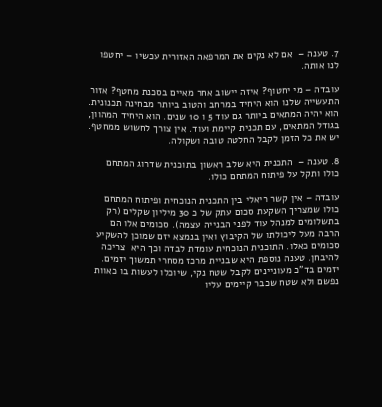7. טענה –  אם לא נקים את המרפאה האזורית עכשיו – יחטפו לנו אותה.

עובדה – מי יחטוף? איזה יישוב אחר מאיים בסכנת מחטף? אזור התעשייה שלנו הוא היחיד במרחב והטוב ביותר מבחינה תכנונית. הוא יהיה המתאים ביותר גם עוד 5 ו 10 שנים. הוא היחיד המהוון, בגודל המתאים, עם תכנית קיימת ועוד. אין צורך לחשוש ממחטף. יש את כל הזמן לקבל החלטה טובה ושקולה.

8. טענה –  התכנית היא שלב ראשון בתוכנית שדרוג המתחם כולו ותקל על פיתוח המתחם כולו.

עובדה – אין קשר ריאלי בין התכנית הנוכחית ופיתוח המתחם כולו שמצריך השקעת סכום עתק של כ 30 מיליון שקלים (רק בתשלומים למנהל עוד לפני הבנייה עצמה). סכומים אלו הם הרבה מעל ליכולתו של הקיבוץ ואין בנמצא יזם שמוכן להשקיע סכומים כאלו. התוכנית הנוכחית עומדת לבדה וכך היא  צריכה להיבחן. טענה נוספת היא שבניית מרכז מסחרי תמשוך יזמים. יזמים בד"כ מעוניינים לקבל שטח נקי, שיוכלו לעשות בו כאוות נפשם ולא שטח שכבר קיימים עליו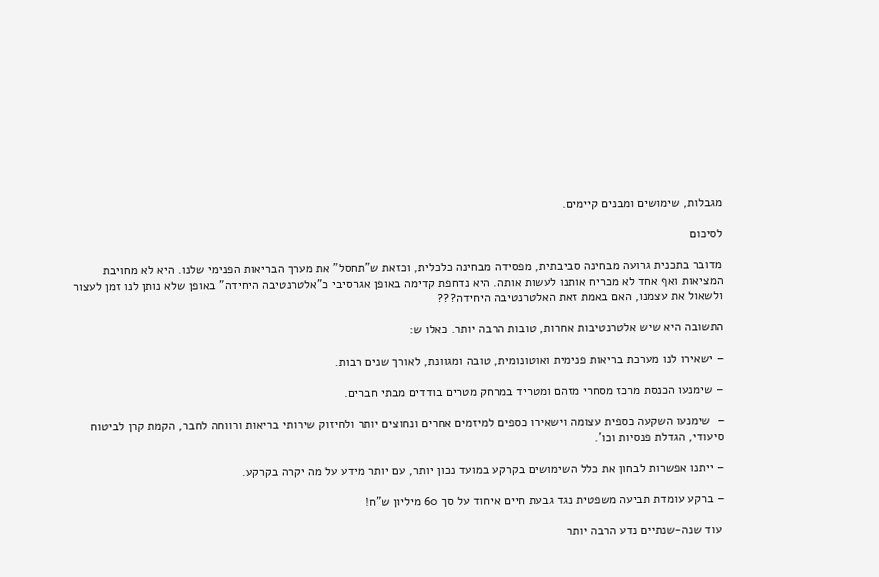מגבלות, שימושים ומבנים קיימים.

לסיכום

מדובר בתכנית גרועה מבחינה סביבתית, מפסידה מבחינה כלכלית, וכזאת ש"תחסל" את מערך הבריאות הפנימי שלנו. היא לא מחויבת המציאות ואף אחד לא מכריח אותנו לעשות אותה. היא נדחפת קדימה באופן אגרסיבי כ"אלטרנטיבה היחידה" באופן שלא נותן לנו זמן לעצור ולשאול את עצמנו, האם באמת זאת האלטרנטיבה היחידה???

התשובה היא שיש אלטרנטיבות אחרות, טובות הרבה יותר. כאלו ש:

– ישאירו לנו מערכת בריאות פנימית ואוטונומית, טובה ומגוונת, לאורך שנים רבות.

– שימנעו הכנסת מרכז מסחרי מזהם ומטריד במרחק מטרים בודדים מבתי חברים.

–  שימנעו השקעה כספית עצומה וישאירו כספים למיזמים אחרים ונחוצים יותר ולחיזוק שירותי בריאות ורווחה לחבר, הקמת קרן לביטוח סיעודי, הגדלת פנסיות וכו'.

– ייתנו אפשרות לבחון את כלל השימושים בקרקע במועד נכון יותר, עם יותר מידע על מה יקרה בקרקע.

– ברקע עומדת תביעה משפטית נגד גבעת חיים איחוד על סך 60 מיליון ש"ח!

 עוד שנה-שנתיים נדע הרבה יותר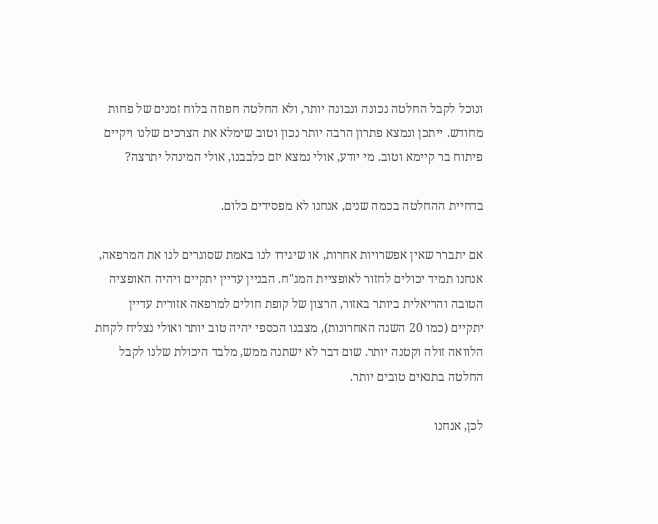ונוכל לקבל החלטה נכונה ונבונה יותר, ולא החלטה חפוזה בלוח זמנים של פחות מחודש. ייתכן ונמצא פתרון הרבה יותר נכון וטוב שימלא את הצרכים שלנו ויקיים פיתוח בר קיימא וטוב. מי יודע, אולי נמצא יזם כלבבנו, אולי המינהל יתרצה?

בדחיית ההחלטה בכמה שנים, אנחנו לא מפסידים כלום.

אם יתברר שאין אפשרויות אחרות, או שיגידו לנו באמת שסוגרים לנו את המרפאה, אנחנו תמיד יכולים לחזור לאופציית המג"ח. הבניין עדיין יתקיים ויהיה האופציה הטובה והריאלית ביותר באזור, הרצון של קופת חולים למרפאה אזורית עדיין יתקיים (כמו 20 השנה האחרונות), מצבנו הכספי יהיה טוב יותר ואולי נצליח לקחת הלוואה זולה וקטנה יותר. שום דבר לא ישתנה ממש, מלבד היכולת שלנו לקבל החלטה בתנאים טובים יותר.

לכן, אנחנו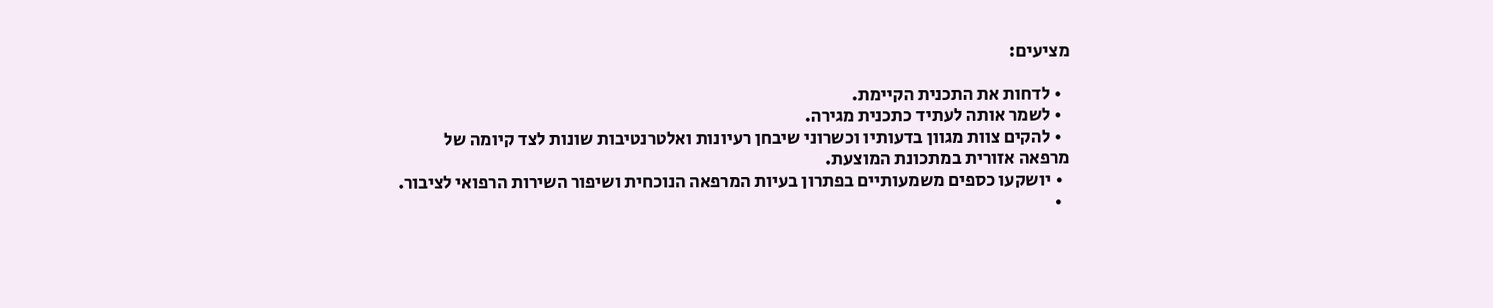מציעים:

  • לדחות את התכנית הקיימת.
  • לשמר אותה לעתיד כתכנית מגירה.
  • להקים צוות מגוון בדעותיו וכשרוני שיבחן רעיונות ואלטרנטיבות שונות לצד קיומה של מרפאה אזורית במתכונת המוצעת.
  • יושקעו כספים משמעותיים בפתרון בעיות המרפאה הנוכחית ושיפור השירות הרפואי לציבור.
  •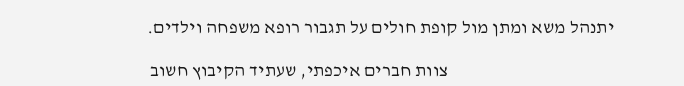יתנהל משא ומתן מול קופת חולים על תגבור רופא משפחה וילדים.

                                             צוות חברים איכפתי, שעתיד הקיבוץ חשוב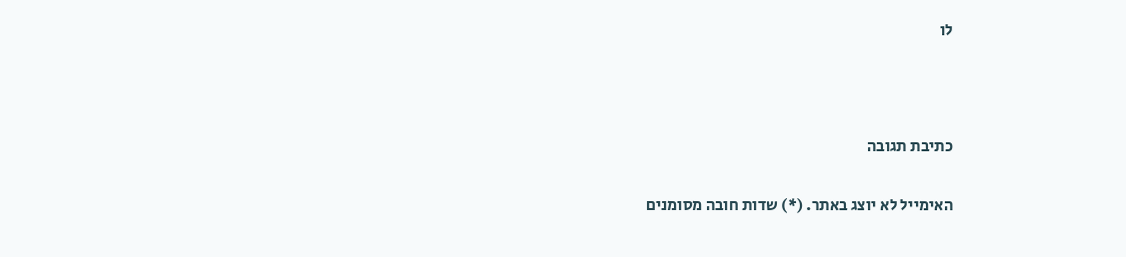לו



כתיבת תגובה

האימייל לא יוצג באתר. (*) שדות חובה מסומנים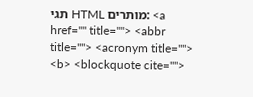תגי HTML מותרים: <a href="" title=""> <abbr title=""> <acronym title=""> <b> <blockquote cite="">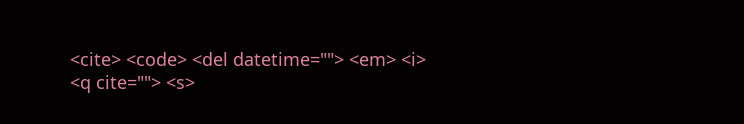<cite> <code> <del datetime=""> <em> <i> <q cite=""> <s>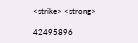<strike> <strong>

42495896